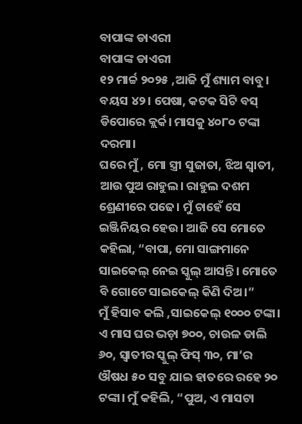ବାପାଙ୍କ ଡାଏରୀ
ବାପାଙ୍କ ଡାଏରୀ
୧୨ ମାର୍ଚ୍ଚ ୨୦୨୫ ,ଆଜି ମୁଁ ଶ୍ୟାମ ବାବୁ।
ବୟସ ୪୨। ପେଷା, କଟକ ସିଟି ବସ୍ ଡିପୋରେ କ୍ଲର୍କ। ମାସକୁ ୪୦୮୦ ଟଙ୍କା ଦରମା।
ଘରେ ମୁଁ, ମୋ ସ୍ତ୍ରୀ ସୁଜାତା, ଝିଅ ସ୍ୱାତୀ, ଆଉ ପୁଅ ରାହୁଲ। ରାହୁଲ ଦଶମ ଶ୍ରେଣୀରେ ପଢେ। ମୁଁ ଚାହେଁ ସେ ଇଞ୍ଜିନିୟର ହେଉ। ଆଜି ସେ ମୋତେ କହିଲା, “ବାପା, ମୋ ସାଙ୍ଗମାନେ ସାଇକେଲ୍ ନେଇ ସ୍କୁଲ୍ ଆସନ୍ତି। ମୋତେ ବି ଗୋଟେ ସାଇକେଲ୍ କିଣି ଦିଅ।”
ମୁଁ ହିସାବ କଲି ,ସାଇକେଲ୍ ୧୦୦୦ ଟଙ୍କା। ଏ ମାସ ଘର ଭଡ଼ା ୭୦୦, ଚାଉଳ ଡାଲି ୬୦, ସ୍ୱାତୀର ସ୍କୁଲ୍ ଫିସ୍ ୩୦, ମା’ର ଔଷଧ ୫୦ ସବୁ ଯାଇ ହାତରେ ରହେ ୨୦ ଟଙ୍କା। ମୁଁ କହିଲି, “ପୁଅ, ଏ ମାସଟା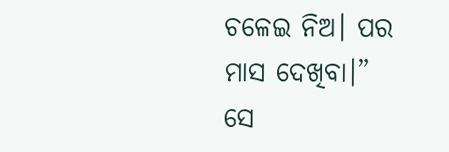ଚଳେଇ ନିଅ। ପର ମାସ ଦେଖିବା।”
ସେ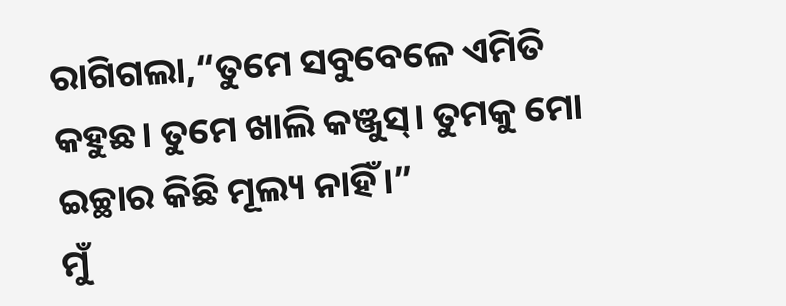ରାଗିଗଲା,“ତୁମେ ସବୁବେଳେ ଏମିତି କହୁଛ। ତୁମେ ଖାଲି କଞ୍ଜୁସ୍। ତୁମକୁ ମୋ ଇଚ୍ଛାର କିଛି ମୂଲ୍ୟ ନାହିଁ।”
ମୁଁ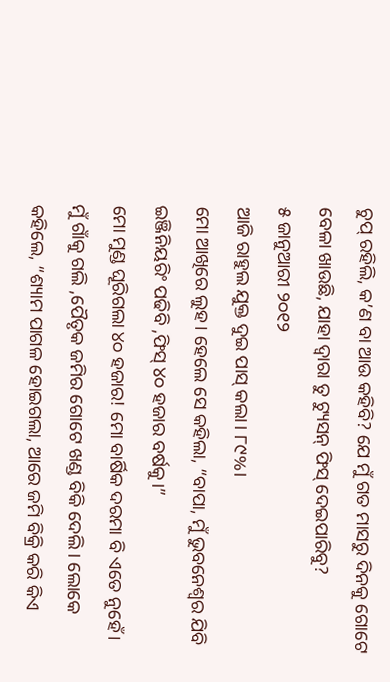ଚୁପ୍ ରହିଲି, କ’ଣ ବା ଆଉ କହିବି? ଯେ ମୁଁ ଗତ ମାସରୁ ଦିନକୁ ଗୋଟେ ବେଳା ଖାଉଛି, ଯାହା ଦ୍ୱାରା ତୁ ଟ୍ୟୁସନ୍ ଫିସ୍ ଦେଇପାରିବୁ?
୫ ଜାନୁଆରୀ ୨୦୧୨
ଆଜି ରାହୁଲ ଯୁକ୍ତ ଦୁଇ ପାସ୍ କଲା। ୮୯%।
ମୋ ଆଖିରେ ଲୁହ। ହେଲେ ସେ କହିଲା, “ବାପା, ମୁଁ ଭୁବନେଶ୍ୱର ଯିବି ଇଞ୍ଜିନିୟରିଂ ପଢିବି ,ଫିସ୍ ୪୦ ହଜାର ବର୍ଷକୁ।”
ମୋ ମୁଣ୍ଡ ଘୂରିଗଲା ୪୦ ହଜାର! ମୋ ବାର୍ଷିକ ଦରମା ବି ଏତେ ନୁହେଁ। ମୁଁ ଗାଁକୁ ଗଲି ,ପୈତୃକ ଜମିର ଗୋଟେ ଖଣ୍ଡ ବିକି ଦେଲି। ଲୋକେ କହିଲେ, “ଶ୍ୟାମ ପାଗଳ ହୋଇଗଲା, ଆରେ ଜମି ବିକ୍ରି କରି କିଏ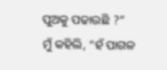ପୁଅକୁ ପଢାଉଛି ?”
ମୁଁ କହିଲି, “ହଁ ପାଗଳ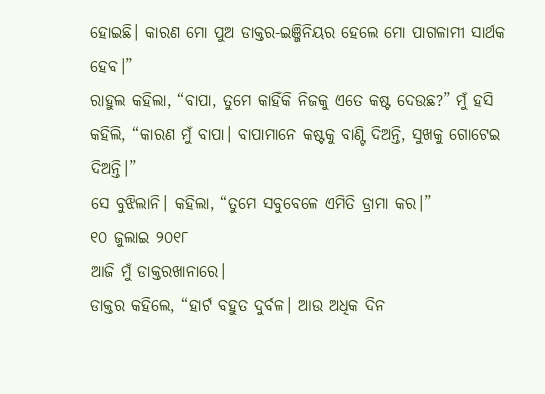ହୋଇଛି। କାରଣ ମୋ ପୁଅ ଡାକ୍ତର-ଇଞ୍ଜିନିୟର ହେଲେ ମୋ ପାଗଳାମୀ ସାର୍ଥକ ହେବ।”
ରାହୁଲ କହିଲା, “ବାପା, ତୁମେ କାହିଁକି ନିଜକୁ ଏତେ କଷ୍ଟ ଦେଉଛ?” ମୁଁ ହସି କହିଲି, “କାରଣ ମୁଁ ବାପା। ବାପାମାନେ କଷ୍ଟକୁ ବାଣ୍ଟି ଦିଅନ୍ତି, ସୁଖକୁ ଗୋଟେଇ ଦିଅନ୍ତି।”
ସେ ବୁଝିଲାନି। କହିଲା, “ତୁମେ ସବୁବେଳେ ଏମିତି ଡ୍ରାମା କର।”
୧୦ ଜୁଲାଇ ୨୦୧୮
ଆଜି ମୁଁ ଡାକ୍ତରଖାନାରେ।
ଡାକ୍ତର କହିଲେ, “ହାର୍ଟ ବହୁତ ଦୁର୍ବଳ। ଆଉ ଅଧିକ ଦିନ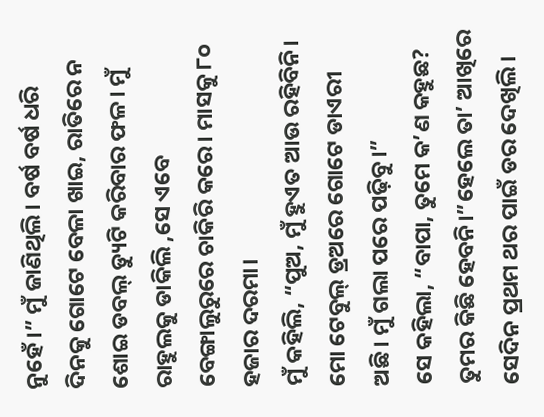ନୁହେଁ।” ମୁଁ ଜାଣିଥିଲି। ବର୍ଷ ବର୍ଷ ଧରି ଦିନକୁ ଗୋଟେ ବେଳା ଖାଇ, ରାତିରେ ନ ଶୋଇ ଡବଲ୍ ଡ୍ୟୁଟି କରିବାର ଫଳ। ମୁଁ ରାହୁଲକୁ ଡାକିଲି ,ସେ ଏବେ ବେଙ୍ଗାଲୁରୁରେ ଚାକିରି କରେ। ମାସକୁ ୮୦ ହଜାର ଦରମା।
ମୁଁ କହିଲି, “ପୁଅ, ମୁଁ ହୁଏତ ଆଉ ରହିବିନି। ମୋ ଟେବୁଲ୍ ଡ୍ରଅରେ ଗୋଟେ ଡାଏରୀ ଅଛି। ମୁଁ ଗଲା ପରେ ପଢ଼ିବୁ।”
ସେ କହିଲା, “ବାପା, ତୁମେ କ’ଣ କହୁଛ? ତୁମର କିଛି ହେବନି।”ହେଲେ ତା’ ଆଖିରେ ସେଦିନ ପ୍ରଥମ ଥର ପାଇଁ ଡର ଦେଖିଲି।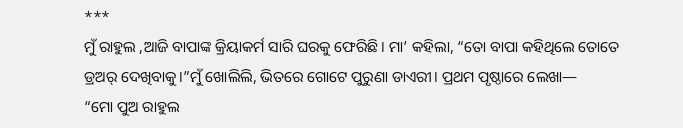***
ମୁଁ ରାହୁଲ ,ଆଜି ବାପାଙ୍କ କ୍ରିୟାକର୍ମ ସାରି ଘରକୁ ଫେରିଛି। ମା’ କହିଲା, “ତୋ ବାପା କହିଥିଲେ ତୋତେ ଡ୍ରଅର୍ ଦେଖିବାକୁ।”ମୁଁ ଖୋଲିଲି, ଭିତରେ ଗୋଟେ ପୁରୁଣା ଡାଏରୀ। ପ୍ରଥମ ପୃଷ୍ଠାରେ ଲେଖା—
“ମୋ ପୁଅ ରାହୁଲ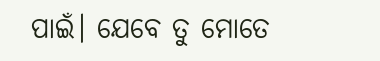ପାଇଁ। ଯେବେ ତୁ ମୋତେ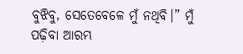ବୁଝିବୁ, ସେତେବେଳେ ମୁଁ ନଥିବି।” ମୁଁ ପଢ଼ିବା ଆରମ୍ଭ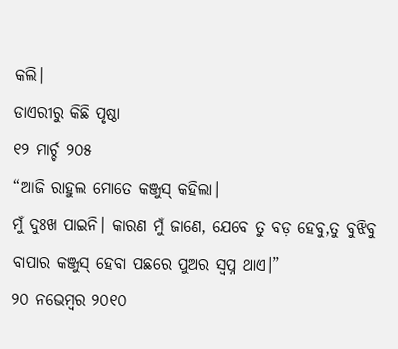କଲି।
ଡାଏରୀରୁ କିଛି ପୃଷ୍ଠା
୧୨ ମାର୍ଚ୍ଚ ୨୦୫
“ଆଜି ରାହୁଲ ମୋତେ କଞ୍ଜୁସ୍ କହିଲା।
ମୁଁ ଦୁଃଖ ପାଇନି। କାରଣ ମୁଁ ଜାଣେ, ଯେବେ ତୁ ବଡ଼ ହେବୁ,ତୁ ବୁଝିବୁ ବାପାର କଞ୍ଜୁସ୍ ହେବା ପଛରେ ପୁଅର ସ୍ୱପ୍ନ ଥାଏ।”
୨୦ ନଭେମ୍ବର ୨୦୧୦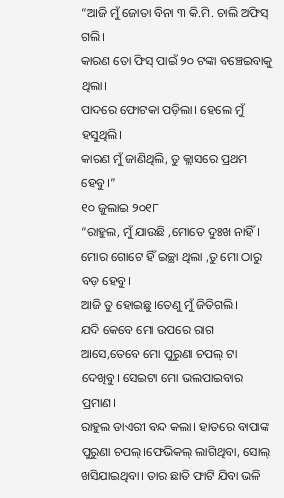“ଆଜି ମୁଁ ଜୋତା ବିନା ୩ କି.ମି. ଚାଲି ଅଫିସ୍ ଗଲି।
କାରଣ ତୋ ଫିସ୍ ପାଇଁ ୨୦ ଟଙ୍କା ବଞ୍ଚେଇବାକୁ ଥିଲା।
ପାଦରେ ଫୋଟକା ପଡ଼ିଲା। ହେଲେ ମୁଁ ହସୁଥିଲି।
କାରଣ ମୁଁ ଜାଣିଥିଲି, ତୁ କ୍ଲାସରେ ପ୍ରଥମ ହେବୁ।”
୧୦ ଜୁଲାଇ ୨୦୧୮
“ରାହୁଲ, ମୁଁ ଯାଉଛି ,ମୋତେ ଦୁଃଖ ନାହିଁ। ମୋର ଗୋଟେ ହିଁ ଇଚ୍ଛା ଥିଲା ,ତୁ ମୋ ଠାରୁ ବଡ଼ ହେବୁ।
ଆଜି ତୁ ହୋଇଛୁ।ତେଣୁ ମୁଁ ଜିତିଗଲି।
ଯଦି କେବେ ମୋ ଉପରେ ରାଗ ଆସେ,ତେବେ ମୋ ପୁରୁଣା ଚପଲ୍ ଟା ଦେଖିବୁ। ସେଇଟା ମୋ ଭଲପାଇବାର ପ୍ରମାଣ।
ରାହୁଲ ଡାଏରୀ ବନ୍ଦ କଲା। ହାତରେ ବାପାଙ୍କ ପୁରୁଣା ଚପଲ୍।ଫେଭିକଲ୍ ଲାଗିଥିବା, ସୋଲ୍ ଖସିଯାଇଥିବା। ତାର ଛାତି ଫାଟି ଯିବା ଭଳି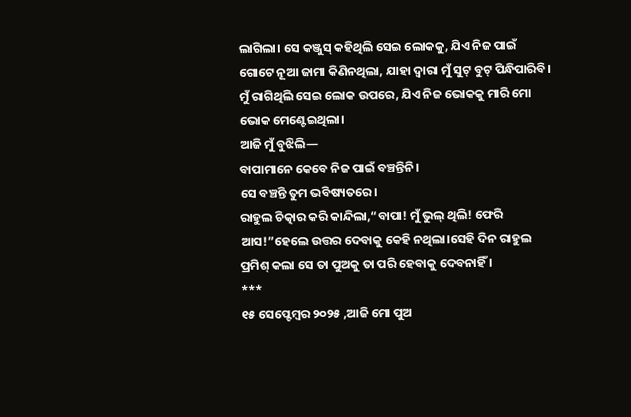ଲାଗିଲା। ସେ କଞ୍ଜୁସ୍ କହିଥିଲି ସେଇ ଲୋକକୁ, ଯିଏ ନିଜ ପାଇଁ ଗୋଟେ ନୂଆ ଜାମା କିଣିନଥିଲା, ଯାହା ଦ୍ୱାରା ମୁଁ ସୁଟ୍ ବୁଟ୍ ପିନ୍ଧିପାରିବି। ମୁଁ ରାଗିଥିଲି ସେଇ ଲୋକ ଉପରେ, ଯିଏ ନିଜ ଭୋକକୁ ମାରି ମୋ ଭୋକ ମେଣ୍ଟେଇଥିଲା।
ଆଜି ମୁଁ ବୁଝିଲି—
ବାପାମାନେ କେବେ ନିଜ ପାଇଁ ବଞ୍ଚନ୍ତିନି।
ସେ ବଞ୍ଚନ୍ତି ତୁମ ଭବିଷ୍ୟତରେ।
ରାହୁଲ ଚିତ୍କାର କରି କାନ୍ଦିଲା,“ବାପା! ମୁଁ ଭୁଲ୍ ଥିଲି! ଫେରି ଆସ!”ହେଲେ ଉତ୍ତର ଦେବାକୁ କେହି ନଥିଲା।ସେହି ଦିନ ରାହୁଲ ପ୍ରମିଶ୍ କଲା ସେ ତା ପୁଅକୁ ତା ପରି ହେବାକୁ ଦେବନାହିଁ ।
***
୧୫ ସେପ୍ଟେମ୍ବର ୨୦୨୫ ,ଆଜି ମୋ ପୁଅ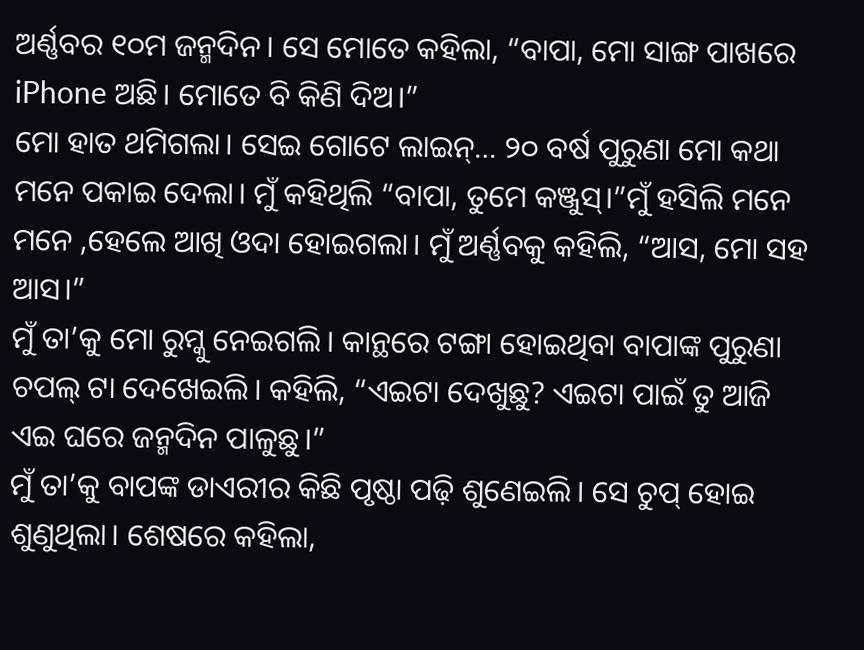ଅର୍ଣ୍ଣବର ୧୦ମ ଜନ୍ମଦିନ। ସେ ମୋତେ କହିଲା, “ବାପା, ମୋ ସାଙ୍ଗ ପାଖରେ iPhone ଅଛି। ମୋତେ ବି କିଣି ଦିଅ।”
ମୋ ହାତ ଥମିଗଲା। ସେଇ ଗୋଟେ ଲାଇନ୍… ୨୦ ବର୍ଷ ପୁରୁଣା ମୋ କଥା ମନେ ପକାଇ ଦେଲା। ମୁଁ କହିଥିଲି “ବାପା, ତୁମେ କଞ୍ଜୁସ୍।”ମୁଁ ହସିଲି ମନେ ମନେ ,ହେଲେ ଆଖି ଓଦା ହୋଇଗଲା। ମୁଁ ଅର୍ଣ୍ଣବକୁ କହିଲି, “ଆସ, ମୋ ସହ ଆସ।”
ମୁଁ ତା’କୁ ମୋ ରୁମ୍କୁ ନେଇଗଲି। କାନ୍ଥରେ ଟଙ୍ଗା ହୋଇଥିବା ବାପାଙ୍କ ପୁରୁଣା ଚପଲ୍ ଟା ଦେଖେଇଲି। କହିଲି, “ଏଇଟା ଦେଖୁଛୁ? ଏଇଟା ପାଇଁ ତୁ ଆଜି ଏଇ ଘରେ ଜନ୍ମଦିନ ପାଳୁଛୁ।”
ମୁଁ ତା’କୁ ବାପଙ୍କ ଡାଏରୀର କିଛି ପୃଷ୍ଠା ପଢ଼ି ଶୁଣେଇଲି। ସେ ଚୁପ୍ ହୋଇ ଶୁଣୁଥିଲା। ଶେଷରେ କହିଲା,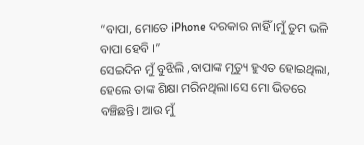“ବାପା, ମୋତେ iPhone ଦରକାର ନାହିଁ ।ମୁଁ ତୁମ ଭଳି ବାପା ହେବି ।”
ସେଇଦିନ ମୁଁ ବୁଝିଲି ,ବାପାଙ୍କ ମୃତ୍ୟୁ ହୁଏତ ହୋଇଥିଲା,
ହେଲେ ତାଙ୍କ ଶିକ୍ଷା ମରିନଥିଲା।ସେ ମୋ ଭିତରେ ବଞ୍ଚିଛନ୍ତି। ଆଉ ମୁଁ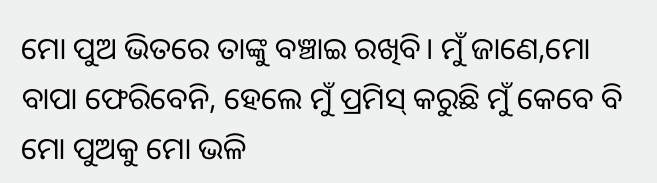ମୋ ପୁଅ ଭିତରେ ତାଙ୍କୁ ବଞ୍ଚାଇ ରଖିବି। ମୁଁ ଜାଣେ,ମୋ ବାପା ଫେରିବେନି, ହେଲେ ମୁଁ ପ୍ରମିସ୍ କରୁଛି ମୁଁ କେବେ ବି ମୋ ପୁଅକୁ ମୋ ଭଳି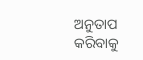ଅନୁତାପ କରିବାକୁ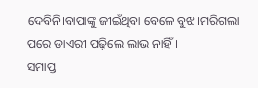ଦେବିନି।ବାପାଙ୍କୁ ଜୀଇଁଥିବା ବେଳେ ବୁଝ।ମରିଗଲା ପରେ ଡାଏରୀ ପଢ଼ିଲେ ଲାଭ ନାହିଁ ।
ସମାପ୍ତ